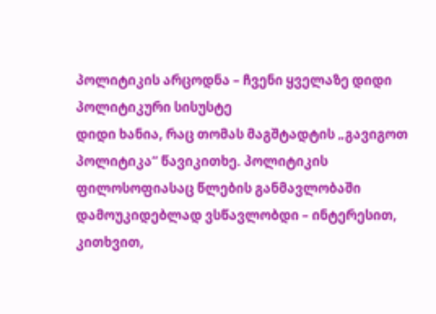პოლიტიკის არცოდნა – ჩვენი ყველაზე დიდი პოლიტიკური სისუსტე
დიდი ხანია, რაც თომას მაგშტადტის „გავიგოთ პოლიტიკა“ წავიკითხე. პოლიტიკის ფილოსოფიასაც წლების განმავლობაში დამოუკიდებლად ვსწავლობდი – ინტერესით, კითხვით,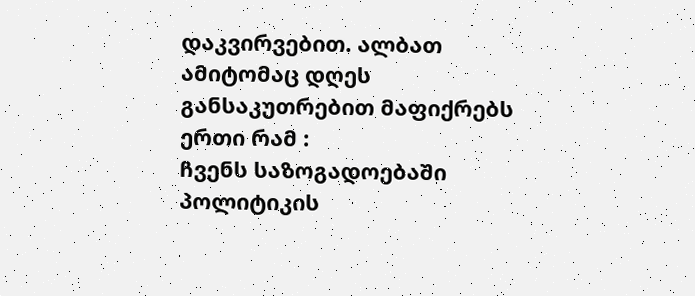დაკვირვებით. ალბათ ამიტომაც დღეს განსაკუთრებით მაფიქრებს ერთი რამ :
ჩვენს საზოგადოებაში პოლიტიკის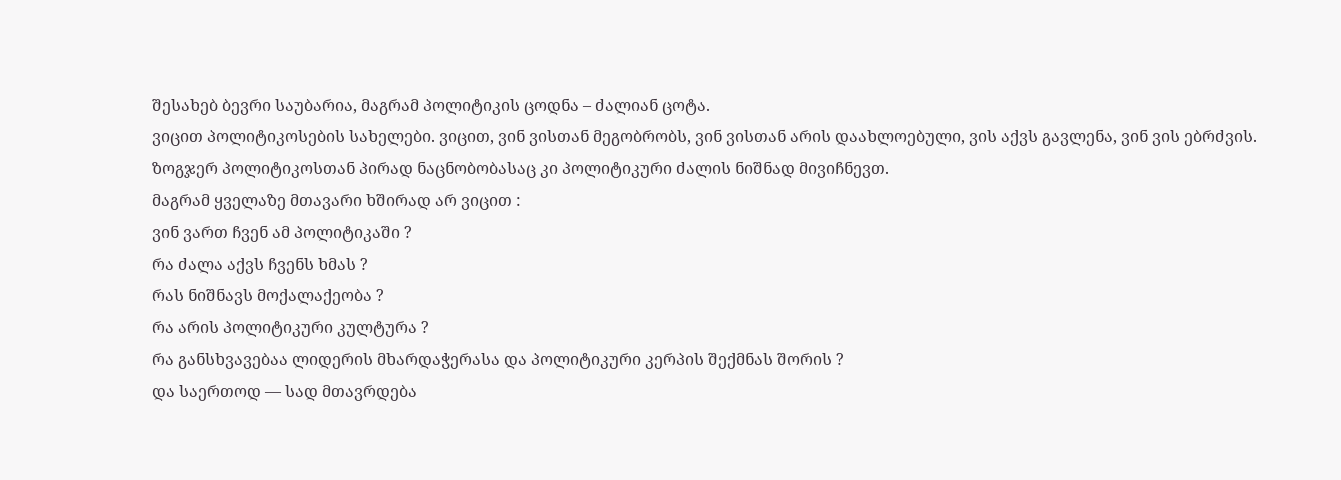შესახებ ბევრი საუბარია, მაგრამ პოლიტიკის ცოდნა – ძალიან ცოტა.
ვიცით პოლიტიკოსების სახელები. ვიცით, ვინ ვისთან მეგობრობს, ვინ ვისთან არის დაახლოებული, ვის აქვს გავლენა, ვინ ვის ებრძვის. ზოგჯერ პოლიტიკოსთან პირად ნაცნობობასაც კი პოლიტიკური ძალის ნიშნად მივიჩნევთ.
მაგრამ ყველაზე მთავარი ხშირად არ ვიცით :
ვინ ვართ ჩვენ ამ პოლიტიკაში ?
რა ძალა აქვს ჩვენს ხმას ?
რას ნიშნავს მოქალაქეობა ?
რა არის პოლიტიკური კულტურა ?
რა განსხვავებაა ლიდერის მხარდაჭერასა და პოლიტიკური კერპის შექმნას შორის ?
და საერთოდ — სად მთავრდება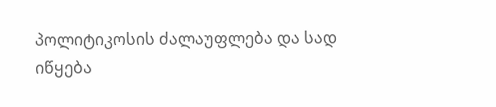პოლიტიკოსის ძალაუფლება და სად იწყება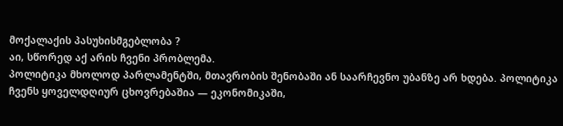მოქალაქის პასუხისმგებლობა ?
აი, სწორედ აქ არის ჩვენი პრობლემა.
პოლიტიკა მხოლოდ პარლამენტში, მთავრობის შენობაში ან საარჩევნო უბანზე არ ხდება. პოლიტიკა ჩვენს ყოველდღიურ ცხოვრებაშია — ეკონომიკაში,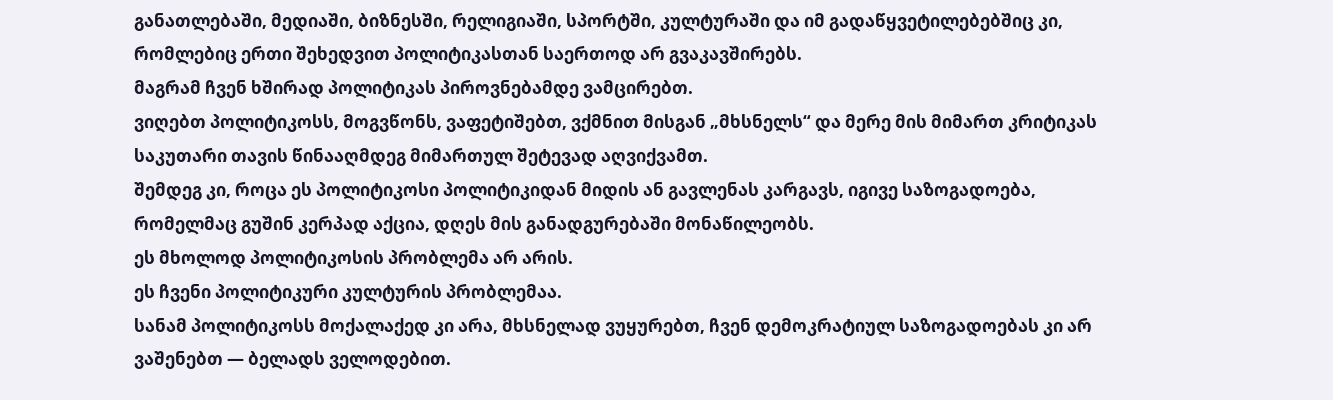განათლებაში, მედიაში, ბიზნესში, რელიგიაში, სპორტში, კულტურაში და იმ გადაწყვეტილებებშიც კი, რომლებიც ერთი შეხედვით პოლიტიკასთან საერთოდ არ გვაკავშირებს.
მაგრამ ჩვენ ხშირად პოლიტიკას პიროვნებამდე ვამცირებთ.
ვიღებთ პოლიტიკოსს, მოგვწონს, ვაფეტიშებთ, ვქმნით მისგან „მხსნელს“ და მერე მის მიმართ კრიტიკას საკუთარი თავის წინააღმდეგ მიმართულ შეტევად აღვიქვამთ.
შემდეგ კი, როცა ეს პოლიტიკოსი პოლიტიკიდან მიდის ან გავლენას კარგავს, იგივე საზოგადოება, რომელმაც გუშინ კერპად აქცია, დღეს მის განადგურებაში მონაწილეობს.
ეს მხოლოდ პოლიტიკოსის პრობლემა არ არის.
ეს ჩვენი პოლიტიკური კულტურის პრობლემაა.
სანამ პოლიტიკოსს მოქალაქედ კი არა, მხსნელად ვუყურებთ, ჩვენ დემოკრატიულ საზოგადოებას კი არ ვაშენებთ — ბელადს ველოდებით.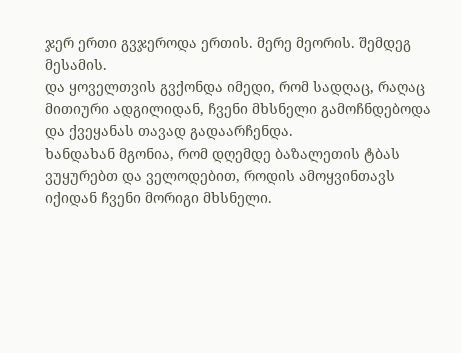ჯერ ერთი გვჯეროდა ერთის. მერე მეორის. შემდეგ მესამის.
და ყოველთვის გვქონდა იმედი, რომ სადღაც, რაღაც მითიური ადგილიდან, ჩვენი მხსნელი გამოჩნდებოდა და ქვეყანას თავად გადაარჩენდა.
ხანდახან მგონია, რომ დღემდე ბაზალეთის ტბას ვუყურებთ და ველოდებით, როდის ამოყვინთავს იქიდან ჩვენი მორიგი მხსნელი.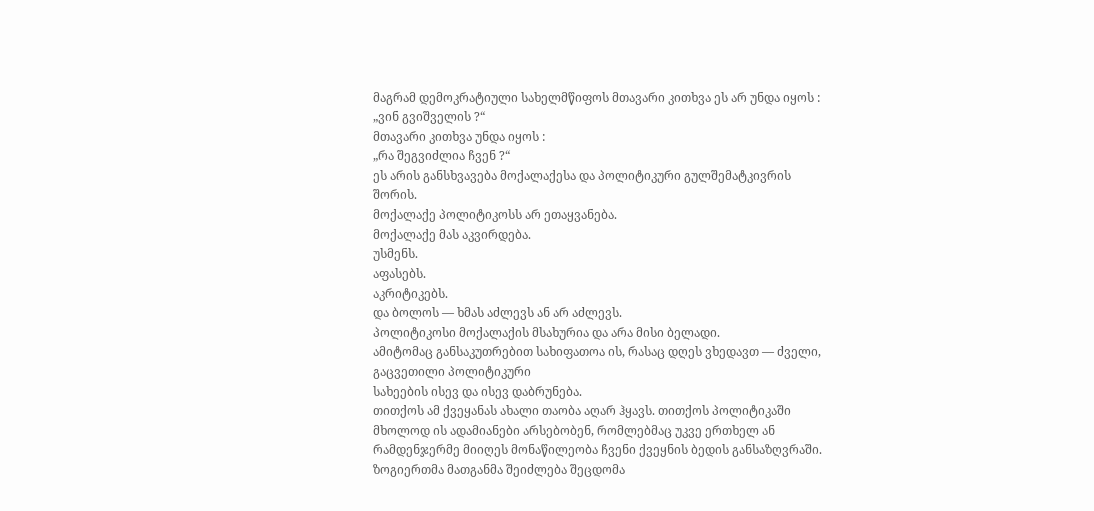მაგრამ დემოკრატიული სახელმწიფოს მთავარი კითხვა ეს არ უნდა იყოს :
„ვინ გვიშველის ?“
მთავარი კითხვა უნდა იყოს :
„რა შეგვიძლია ჩვენ ?“
ეს არის განსხვავება მოქალაქესა და პოლიტიკური გულშემატკივრის შორის.
მოქალაქე პოლიტიკოსს არ ეთაყვანება.
მოქალაქე მას აკვირდება.
უსმენს.
აფასებს.
აკრიტიკებს.
და ბოლოს — ხმას აძლევს ან არ აძლევს.
პოლიტიკოსი მოქალაქის მსახურია და არა მისი ბელადი.
ამიტომაც განსაკუთრებით სახიფათოა ის, რასაც დღეს ვხედავთ — ძველი, გაცვეთილი პოლიტიკური
სახეების ისევ და ისევ დაბრუნება.
თითქოს ამ ქვეყანას ახალი თაობა აღარ ჰყავს. თითქოს პოლიტიკაში მხოლოდ ის ადამიანები არსებობენ, რომლებმაც უკვე ერთხელ ან რამდენჯერმე მიიღეს მონაწილეობა ჩვენი ქვეყნის ბედის განსაზღვრაში.
ზოგიერთმა მათგანმა შეიძლება შეცდომა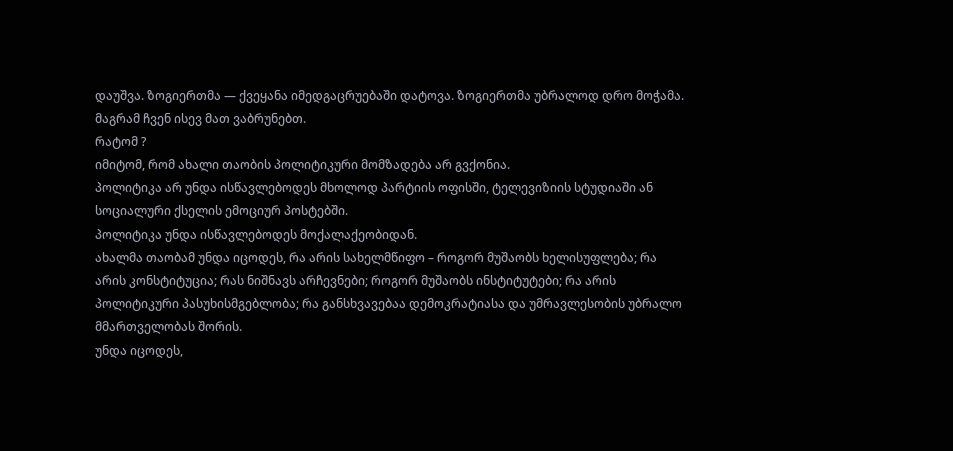დაუშვა. ზოგიერთმა — ქვეყანა იმედგაცრუებაში დატოვა. ზოგიერთმა უბრალოდ დრო მოჭამა.
მაგრამ ჩვენ ისევ მათ ვაბრუნებთ.
რატომ ?
იმიტომ, რომ ახალი თაობის პოლიტიკური მომზადება არ გვქონია.
პოლიტიკა არ უნდა ისწავლებოდეს მხოლოდ პარტიის ოფისში, ტელევიზიის სტუდიაში ან სოციალური ქსელის ემოციურ პოსტებში.
პოლიტიკა უნდა ისწავლებოდეს მოქალაქეობიდან.
ახალმა თაობამ უნდა იცოდეს, რა არის სახელმწიფო – როგორ მუშაობს ხელისუფლება; რა არის კონსტიტუცია; რას ნიშნავს არჩევნები; როგორ მუშაობს ინსტიტუტები; რა არის პოლიტიკური პასუხისმგებლობა; რა განსხვავებაა დემოკრატიასა და უმრავლესობის უბრალო მმართველობას შორის.
უნდა იცოდეს,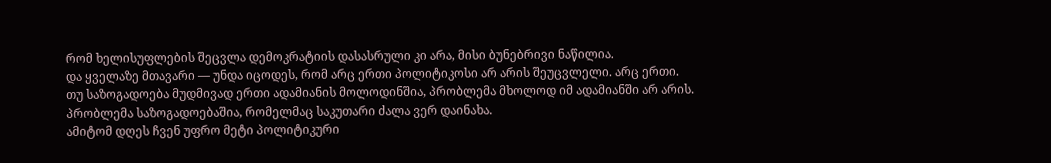რომ ხელისუფლების შეცვლა დემოკრატიის დასასრული კი არა, მისი ბუნებრივი ნაწილია.
და ყველაზე მთავარი — უნდა იცოდეს, რომ არც ერთი პოლიტიკოსი არ არის შეუცვლელი. არც ერთი.
თუ საზოგადოება მუდმივად ერთი ადამიანის მოლოდინშია, პრობლემა მხოლოდ იმ ადამიანში არ არის.
პრობლემა საზოგადოებაშია, რომელმაც საკუთარი ძალა ვერ დაინახა.
ამიტომ დღეს ჩვენ უფრო მეტი პოლიტიკური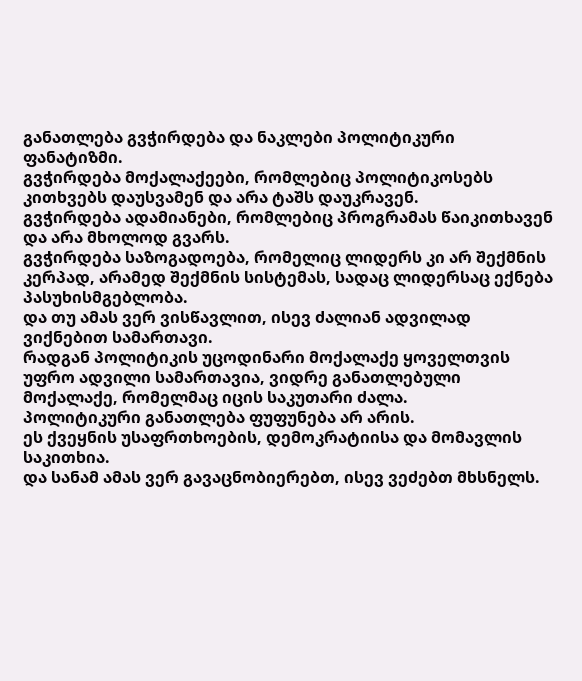განათლება გვჭირდება და ნაკლები პოლიტიკური ფანატიზმი.
გვჭირდება მოქალაქეები, რომლებიც პოლიტიკოსებს კითხვებს დაუსვამენ და არა ტაშს დაუკრავენ.
გვჭირდება ადამიანები, რომლებიც პროგრამას წაიკითხავენ და არა მხოლოდ გვარს.
გვჭირდება საზოგადოება, რომელიც ლიდერს კი არ შექმნის კერპად, არამედ შექმნის სისტემას, სადაც ლიდერსაც ექნება პასუხისმგებლობა.
და თუ ამას ვერ ვისწავლით, ისევ ძალიან ადვილად ვიქნებით სამართავი.
რადგან პოლიტიკის უცოდინარი მოქალაქე ყოველთვის უფრო ადვილი სამართავია, ვიდრე განათლებული მოქალაქე, რომელმაც იცის საკუთარი ძალა.
პოლიტიკური განათლება ფუფუნება არ არის.
ეს ქვეყნის უსაფრთხოების, დემოკრატიისა და მომავლის საკითხია.
და სანამ ამას ვერ გავაცნობიერებთ, ისევ ვეძებთ მხსნელს.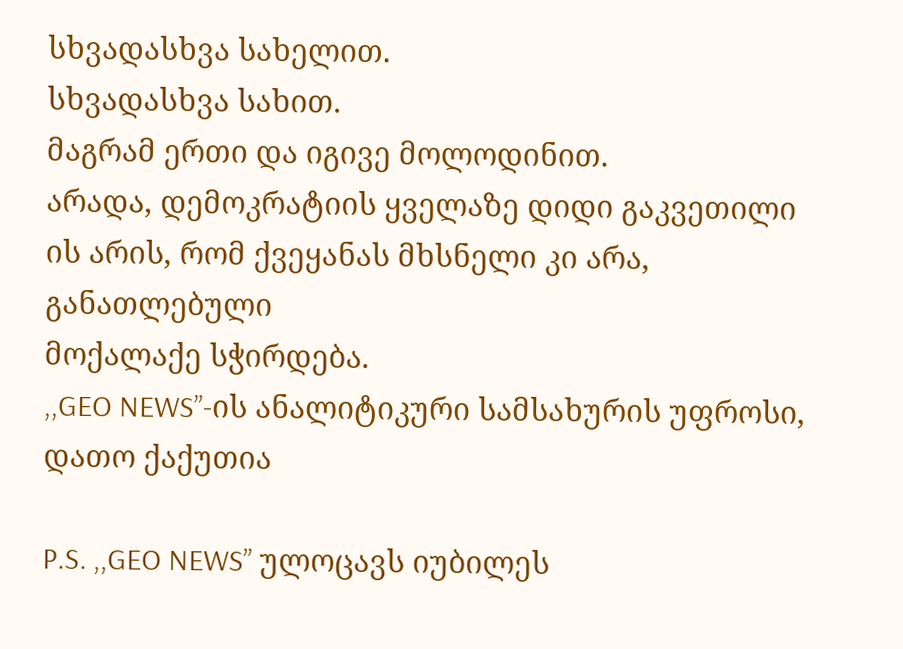სხვადასხვა სახელით.
სხვადასხვა სახით.
მაგრამ ერთი და იგივე მოლოდინით.
არადა, დემოკრატიის ყველაზე დიდი გაკვეთილი ის არის, რომ ქვეყანას მხსნელი კი არა, განათლებული
მოქალაქე სჭირდება.
,,GEO NEWS”-ის ანალიტიკური სამსახურის უფროსი, დათო ქაქუთია

P.S. ,,GEO NEWS” ულოცავს იუბილეს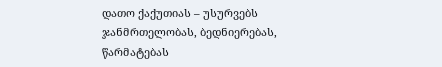დათო ქაქუთიას – უსურვებს ჯანმრთელობას, ბედნიერებას, წარმატებას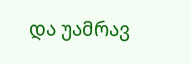და უამრავ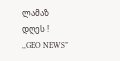ლამაზ დღეს !
,,GEO NEWS”